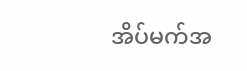အိပ်မက်အ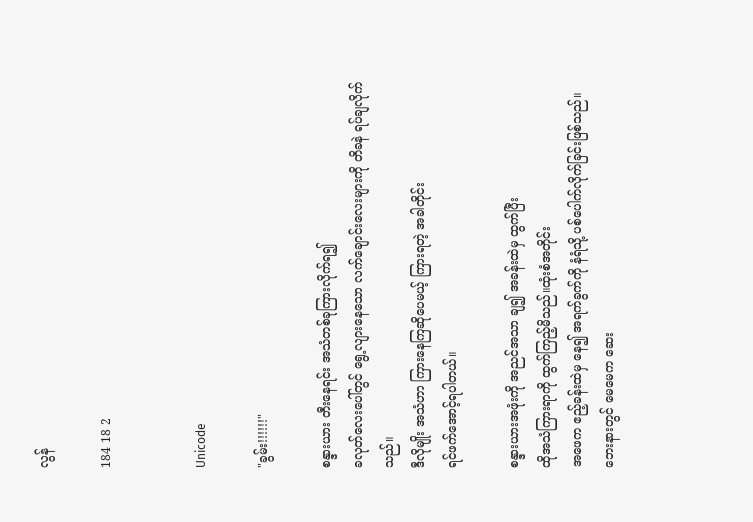လွန်

184 18 2


Unicode

"ခွမ်း!!!!!!"

စန္ဒားယား တီးနေရင်း အသံတစ်ခုကြားလိုက်ရ၍
ခလုတ်လေးပေါ်တွင် ရွေ့လျားနေသော လက်ချောင်းလေးများကို တိခနဲ ရပ်ချလိုက်သည်။
ဒီလိုမျိုး အသံဟာ ကြားနေကြဆိုပေမယ့် ကြားရတဲ့ အခါတိုင်း
ရင်ဖက်အောင့်ရပါတယ်။

စန္ဒားယားအဖုံးကို အညင်အသာ ချ၍ အခန်းထဲမှ ထွက်ပြီး
ထိုအသံကြားရာကို ထွက်ကြည့်မိသည်။ထုံးစံအတိုင်း
အဖေက ဧည့်ခန်းထဲမှ နေ၍ အရက်ခွက်ကို နံရံသို့ ပစ်ပေါက်လိုက်ခြင်းဖြစ်သည်။ဘေးနားတွင် မေမေက ဆေး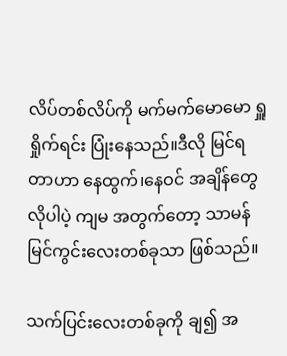လိပ်တစ်လိပ်ကို မက်မက်မောမော ရှူရှိုက်ရင်း ပြုံးနေသည်။ဒီလို မြင်ရတာဟာ နေထွက်၊နေဝင် အချိန်တွေ လိုပါပဲ့ ကျမ အတွက်တော့ သာမန် မြင်ကွင်းလေးတစ်ခုသာ ဖြစ်သည်။

သက်ပြင်းလေးတစ်ခုကို ချ၍ အ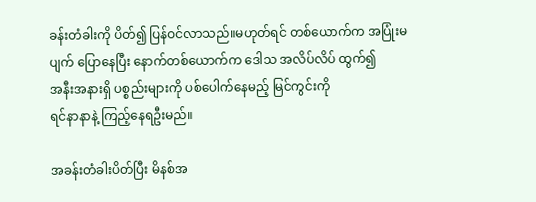ခန်းတံခါးကို ပိတ်၍ ပြန်ဝင်လာသည်။မဟုတ်ရင် တစ်ယောက်က အပြုံးမပျက် ပြောနေပြီး နောက်တစ်ယောက်က ဒေါသ အလိပ်လိပ် ထွက်၍
အနီးအနားရှိ ပစ္စည်းများကို ပစ်ပေါက်နေမည့် မြင်ကွင်းကို
ရင်နာနာနဲ့ ကြည့်နေရဦးမည်။

အခန်းတံခါးပိတ်ပြီး မိနစ်အ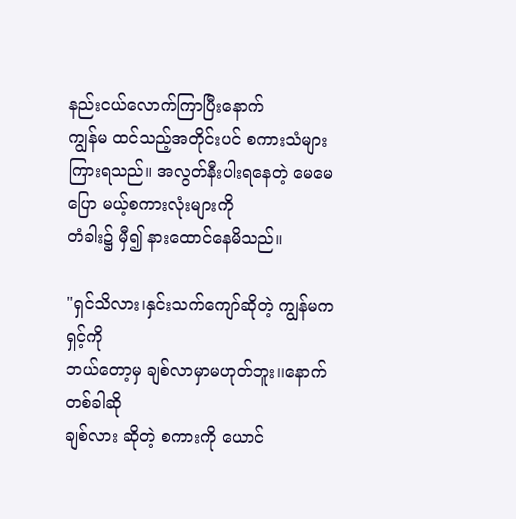နည်းငယ်လောက်ကြာပြီးနောက်
ကျွန်မ ထင်သည့်အတိုင်းပင် စကားသံများကြားရသည်။ အလွတ်နီးပါးရနေတဲ့ မေမေပြော မယ့်စကားလုံးများကို
တံခါး၌ မှီ၍ နားထောင်နေမိသည်။

"ရှင်သိလား၊နှင်းသက်ကျော်ဆိုတဲ့ ကျွန်မက ရှင့်ကို
ဘယ်တော့မှ ချစ်လာမှာမဟုတ်ဘူး၊၊နောက်တစ်ခါဆို
ချစ်လား ဆိုတဲ့ စကားကို ယောင်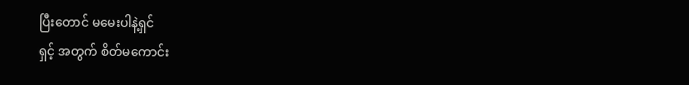ပြီးတောင် မမေးပါနဲ့ရှင်
ရှင့် အတွက် စိတ်မကောင်း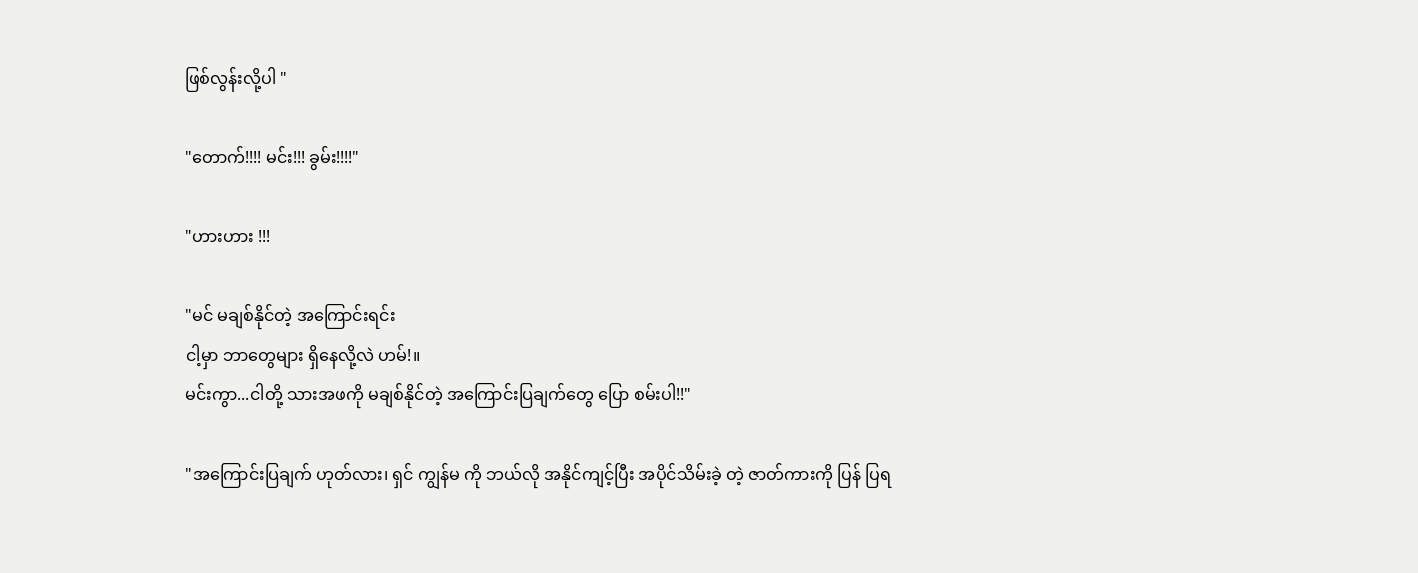ဖြစ်လွန်းလို့ပါ "

"တောက်!!!! မင်း!!! ခွမ်း!!!!"

"ဟားဟား !!!

"မင် မချစ်နိုင်တဲ့ အကြောင်းရင်း
ငါ့မှာ ဘာတွေများ ရှိနေလို့လဲ ဟမ်!။
မင်းကွာ...ငါတို့ သားအဖကို မချစ်နိုင်တဲ့ အကြောင်းပြချက်တွေ ပြော စမ်းပါ!!"

"အကြောင်းပြချက် ဟုတ်လား၊ ရှင် ကျွန်မ ကို ဘယ်လို အနိုင်ကျင့်ပြီး အပိုင်သိမ်းခဲ့ တဲ့ ဇာတ်ကားကို ပြန် ပြရ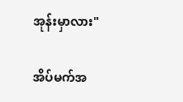အုန်းမှာလား"

အိပ်မက်အ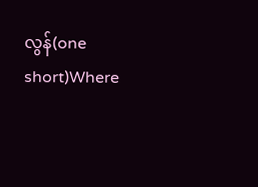လွန်(one short)Where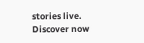stories live. Discover now